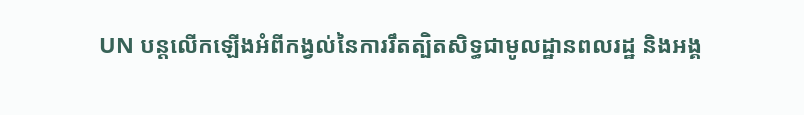UN បន្តលើកឡើងអំពីកង្វល់នៃការរឹតត្បិតសិទ្ធជាមូលដ្ឋានពលរដ្ឋ និងអង្គ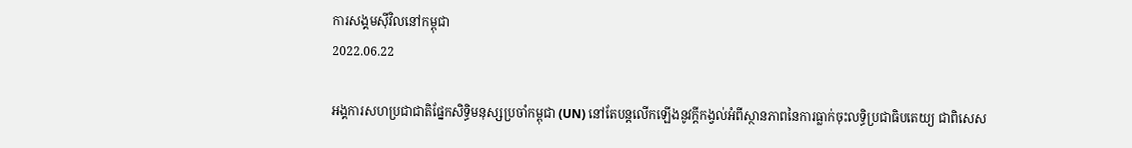ការសង្គមស៊ីវិលនៅកម្ពុជា
2022.06.22

អង្គការសហប្រជាជាតិផ្នែកសិទ្ធិមនុស្សប្រចាំកម្ពុជា (UN) នៅតែបន្តលើកឡើងនូវក្ដីកង្វល់អំពីស្ថានភាពនៃការធ្លាក់ចុះលទ្ធិប្រជាធិបតេយ្យ ជាពិសេស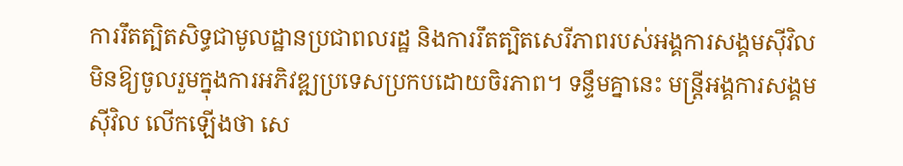ការរឹតត្បិតសិទ្ធជាមូលដ្ឋានប្រជាពលរដ្ឋ និងការរឹតត្បិតសេរីភាពរបស់អង្គការសង្គមស៊ីវិលមិនឱ្យចូលរួមក្នុងការអភិវឌ្ឍប្រទេសប្រកបដោយចិរភាព។ ទន្ទឹមគ្នានេះ មន្ត្រីអង្គការសង្គមស៊ីវិល លើកឡើងថា សេ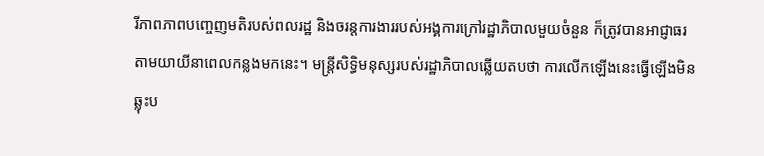រីភាពភាពបញ្ចេញមតិរបស់ពលរដ្ឋ និងចរន្តការងាររបស់អង្គការក្រៅរដ្ឋាភិបាលមួយចំនួន ក៏ត្រូវបានអាជ្ញាធរតាមយាយីនាពេលកន្លងមកនេះ។ មន្ត្រីសិទ្ធិមនុស្សរបស់រដ្ឋាភិបាលឆ្លើយតបថា ការលើកឡើងនេះធ្វើឡើងមិនឆ្លុះប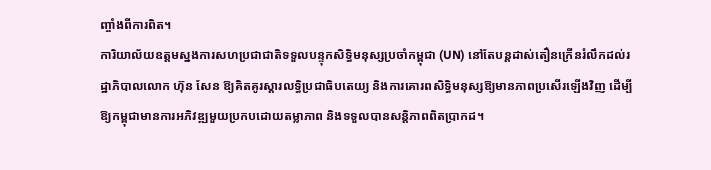ញ្ចាំងពីការពិត។
ការិយាល័យឧត្ដមស្នងការសហប្រជាជាតិទទួលបន្ទុកសិទ្ធិមនុស្សប្រចាំកម្ពុជា (UN) នៅតែបន្តដាស់តឿនក្រើនរំលឹកដល់រដ្ឋាភិបាលលោក ហ៊ុន សែន ឱ្យគិតគូរស្ដារលទ្ធិប្រជាធិបតេយ្យ និងការគោរពសិទ្ធិមនុស្សឱ្យមានភាពប្រសើរឡើងវិញ ដើម្បីឱ្យកម្ពុជាមានការអភិវឌ្ឍមួយប្រកបដោយតម្លាភាព និងទទួលបានសន្តិភាពពិតប្រាកដ។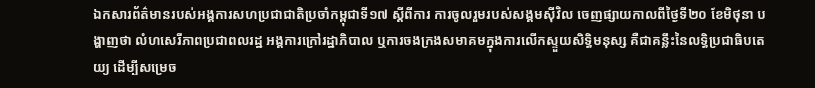ឯកសារព័ត៌មានរបស់អង្គការសហប្រជាជាតិប្រចាំកម្ពុជាទី១៧ ស្ដីពីការ ការចូលរួមរបស់សង្គមស៊ីវិល ចេញផ្សាយកាលពីថ្ងៃទី២០ ខែមិថុនា បង្ហាញថា លំហសេរីភាពប្រជាពលរដ្ឋ អង្គការក្រៅរដ្ឋាភិបាល ឬការចងក្រងសមាគមក្នុងការលើកស្ទួយសិទ្ធិមនុស្ស គឺជាគន្លឹះនៃលទ្ធិប្រជាធិបតេយ្យ ដើម្បីសម្រេច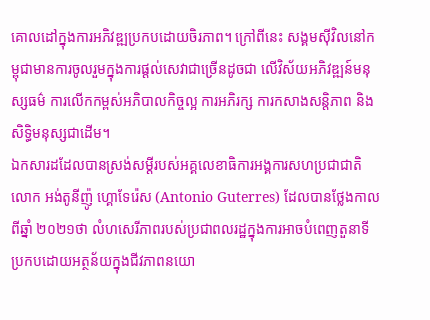គោលដៅក្នុងការអភិវឌ្ឍប្រកបដោយចិរភាព។ ក្រៅពីនេះ សង្គមស៊ីវិលនៅកម្ពុជាមានការចូលរួមក្នុងការផ្តល់សេវាជាច្រើនដូចជា លើវិស័យអភិវឌ្ឍន៍មនុស្សធម៌ ការលើកកម្ពស់អភិបាលកិច្ចល្អ ការអភិរក្ស ការកសាងសន្តិភាព និងសិទ្ធិមនុស្សជាដើម។
ឯកសារដដែលបានស្រង់សម្ដីរបស់អគ្គលេខាធិការអង្គការសហប្រជាជាតិ លោក អង់តូនីញ៉ូ ហ្គោទែរ៉េស (Antonio Guterres) ដែលបានថ្លែងកាលពីឆ្នាំ ២០២១ថា លំហសេរីភាពរបស់ប្រជាពលរដ្ឋក្នុងការអាចបំពេញតួនាទីប្រកបដោយអត្ថន័យក្នុងជីវភាពនយោ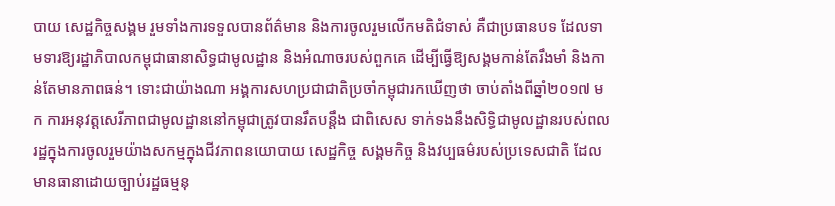បាយ សេដ្ឋកិច្ចសង្គម រួមទាំងការទទួលបានព័ត៌មាន និងការចូលរួមលើកមតិជំទាស់ គឺជាប្រធានបទ ដែលទាមទារឱ្យរដ្ឋាភិបាលកម្ពុជាធានាសិទ្ធជាមូលដ្ឋាន និងអំណាចរបស់ពួកគេ ដើម្បីធ្វើឱ្យសង្គមកាន់តែរឹងមាំ និងកាន់តែមានភាពធន់។ ទោះជាយ៉ាងណា អង្គការសហប្រជាជាតិប្រចាំកម្ពុជារកឃើញថា ចាប់តាំងពីឆ្នាំ២០១៧ មក ការអនុវត្តសេរីភាពជាមូលដ្ឋាននៅកម្ពុជាត្រូវបានរឹតបន្តឹង ជាពិសេស ទាក់ទងនឹងសិទ្ធិជាមូលដ្ឋានរបស់ពលរដ្ឋក្នុងការចូលរួមយ៉ាងសកម្មក្នុងជីវភាពនយោបាយ សេដ្ឋកិច្ច សង្គមកិច្ច និងវប្បធម៌របស់ប្រទេសជាតិ ដែលមានធានាដោយច្បាប់រដ្ឋធម្មនុ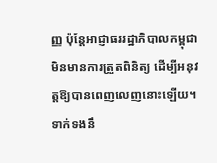ញ្ញ ប៉ុន្តែអាជ្ញាធររដ្ឋាភិបាលកម្ពុជាមិនមានការត្រួតពិនិត្យ ដើម្បីអនុវត្តឱ្យបានពេញលេញនោះឡើយ។
ទាក់ទងនឹ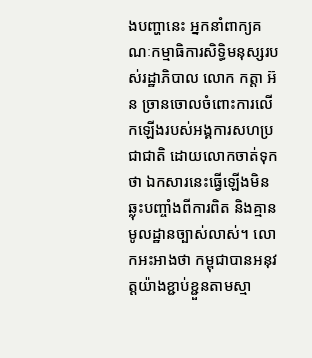ងបញ្ហានេះ អ្នកនាំពាក្យគណៈកម្មាធិការសិទ្ធិមនុស្សរបស់រដ្ឋាភិបាល លោក កត្តា អ៊ន ច្រានចោលចំពោះការលើកឡើងរបស់អង្គការសហប្រជាជាតិ ដោយលោកចាត់ទុកថា ឯកសារនេះធ្វើឡើងមិនឆ្លុះបញ្ចាំងពីការពិត និងគ្មានមូលដ្ឋានច្បាស់លាស់។ លោកអះអាងថា កម្ពុជាបានអនុវត្តយ៉ាងខ្ជាប់ខ្ជួនតាមស្មា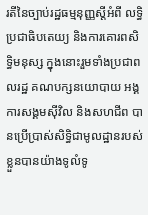រតីនៃច្បាប់រដ្ឋធម្មនុញ្ញស្ដីអំពី លទ្ធិប្រជាធិបតេយ្យ និងការគោរពសិទ្ធិមនុស្ស ក្នុងនោះរួមទាំងប្រជាពលរដ្ឋ គណបក្សនយោបាយ អង្គការសង្គមស៊ីវិល និងសហជីព បានប្រើប្រាស់សិទ្ធិជាមូលដ្ឋានរបស់ខ្លួនបានយ៉ាងទូលំទូ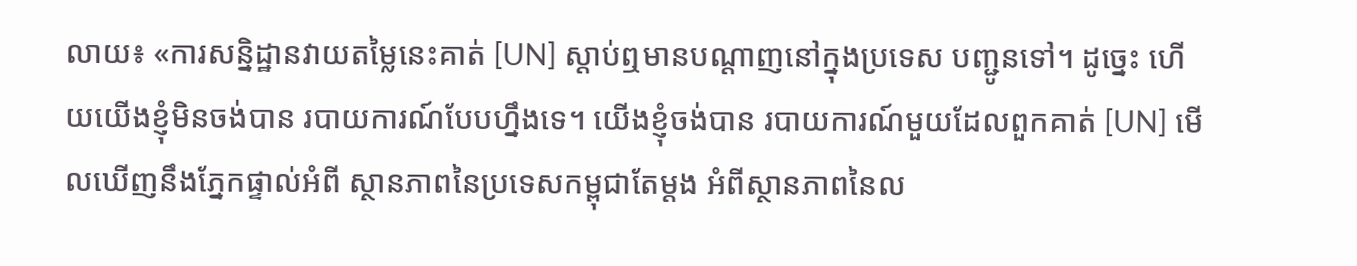លាយ៖ «ការសន្និដ្ឋានវាយតម្លៃនេះគាត់ [UN] ស្ដាប់ឮមានបណ្ដាញនៅក្នុងប្រទេស បញ្ជូនទៅ។ ដូច្នេះ ហើយយើងខ្ញុំមិនចង់បាន របាយការណ៍បែបហ្នឹងទេ។ យើងខ្ញុំចង់បាន របាយការណ៍មួយដែលពួកគាត់ [UN] មើលឃើញនឹងភ្នែកផ្ទាល់អំពី ស្ថានភាពនៃប្រទេសកម្ពុជាតែម្ដង អំពីស្ថានភាពនៃល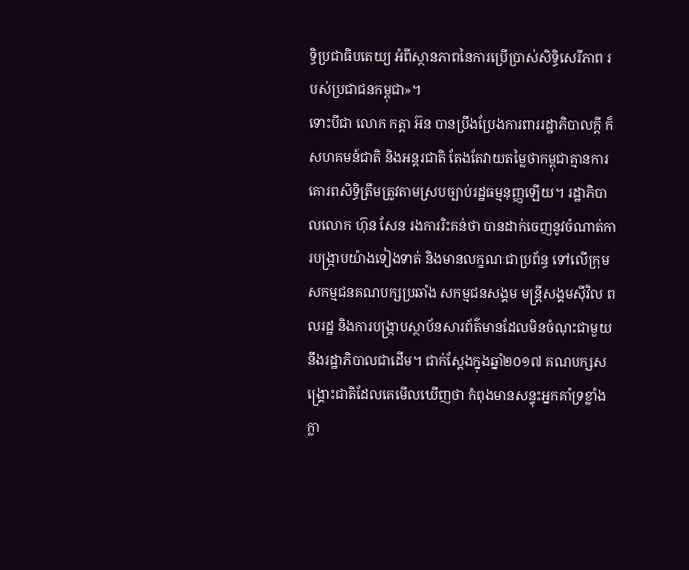ទ្ធិប្រជាធិបតេយ្យ អំពីស្ថានភាពនៃការប្រើប្រាស់សិទ្ធិសេរីភាព របស់ប្រជាជនកម្ពុជា»។
ទោះបីជា លោក កត្តា អ៊ន បានប្រឹងប្រែងការពាររដ្ឋាភិបាលក្ដី ក៏សហគមន៍ជាតិ និងអន្តរជាតិ តែងតែវាយតម្លៃថាកម្ពុជាគ្មានការគោរពសិទ្ធិត្រឹមត្រូវតាមស្របច្បាប់រដ្ឋធម្មនុញ្ញឡើយ។ រដ្ឋាភិបាលលោក ហ៊ុន សែន រងការរិះគន់ថា បានដាក់ចេញនូវចំណាត់ការបង្ក្រាបយ៉ាងទៀងទាត់ និងមានលក្ខណៈជាប្រព័ន្ធ ទៅលើក្រុមសកម្មជនគណបក្សប្រឆាំង សកម្មជនសង្គម មន្រ្តីសង្គមស៊ីវិល ពលរដ្ឋ និងការបង្ក្រាបស្ថាប័នសារព័ត៌មានដែលមិនចំណុះជាមួយនឹងរដ្ឋាភិបាលជាដើម។ ជាក់ស្ដែងក្នុងឆ្នាំ២០១៧ គណបក្សសង្គ្រោះជាតិដែលគេមើលឃើញថា កំពុងមានសន្ទុះអ្នកគាំទ្រខ្លាំងក្លា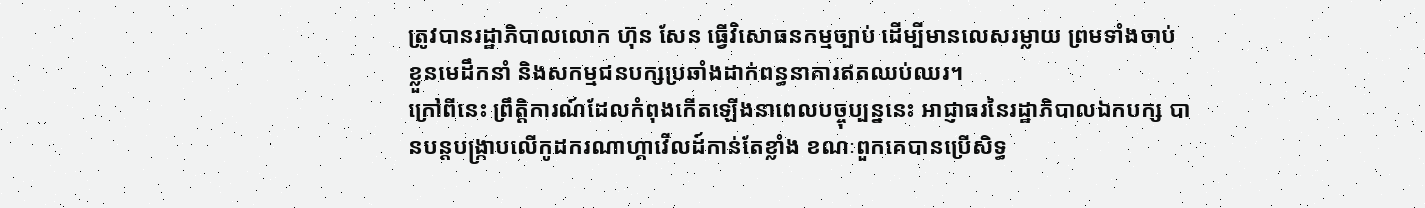ត្រូវបានរដ្ឋាភិបាលលោក ហ៊ុន សែន ធ្វើវិសោធនកម្មច្បាប់ ដើម្បីមានលេសរម្លាយ ព្រមទាំងចាប់ខ្លួនមេដឹកនាំ និងសកម្មជនបក្សប្រឆាំងដាក់ពន្ធនាគារឥតឈប់ឈរ។
ក្រៅពីនេះ ព្រឹត្តិការណ៍ដែលកំពុងកើតឡើងនាពេលបច្ចុប្បន្ននេះ អាជ្ញាធរនៃរដ្ឋាភិបាលឯកបក្ស បានបន្តបង្ក្រាបលើកូដករណាហ្គាវើលដ៍កាន់តែខ្លាំង ខណៈពួកគេបានប្រើសិទ្ធ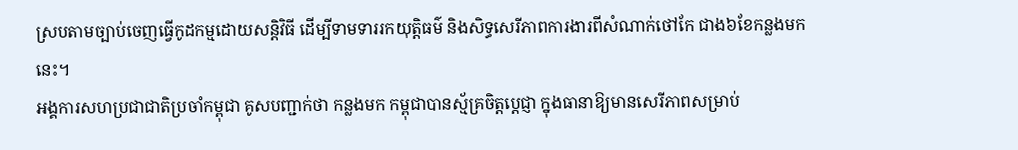ស្របតាមច្បាប់ចេញធ្វើកូដកម្មដោយសន្តិវិធី ដើម្បីទាមទាររកយុត្តិធម៌ និងសិទ្ធសេរីភាពការងារពីសំណាក់ថៅកែ ជាង៦ខែកន្លងមកនេះ។
អង្គការសហប្រជាជាតិប្រចាំកម្ពុជា គូសបញ្ជាក់ថា កន្លងមក កម្ពុជាបានស្ម័គ្រចិត្តប្ដេជ្ញា ក្នុងធានាឱ្យមានសេរីភាពសម្រាប់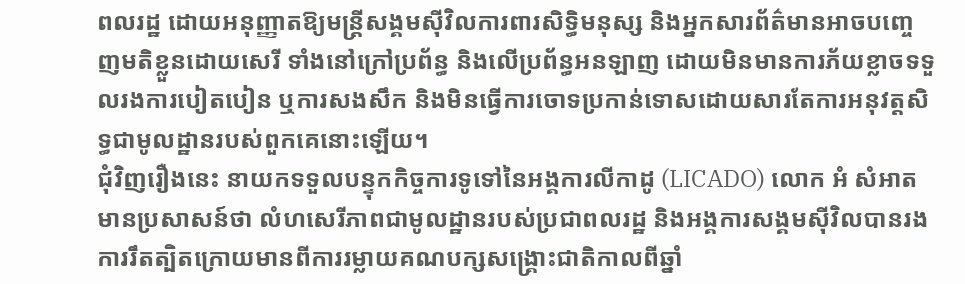ពលរដ្ឋ ដោយអនុញ្ញាតឱ្យមន្រ្តីសង្គមស៊ីវិលការពារសិទ្ធិមនុស្ស និងអ្នកសារព័ត៌មានអាចបញ្ចេញមតិខ្លួនដោយសេរី ទាំងនៅក្រៅប្រព័ន្ធ និងលើប្រព័ន្ធអនឡាញ ដោយមិនមានការភ័យខ្លាចទទួលរងការបៀតបៀន ឬការសងសឹក និងមិនធ្វើការចោទប្រកាន់ទោសដោយសារតែការអនុវត្តសិទ្ធជាមូលដ្ឋានរបស់ពួកគេនោះឡើយ។
ជុំវិញរឿងនេះ នាយកទទួលបន្ទុកកិច្ចការទូទៅនៃអង្គការលីកាដូ (LICADO) លោក អំ សំអាត មានប្រសាសន៍ថា លំហសេរីភាពជាមូលដ្ឋានរបស់ប្រជាពលរដ្ឋ និងអង្គការសង្គមស៊ីវិលបានរងការរឹតត្បិតក្រោយមានពីការរម្លាយគណបក្សសង្គ្រោះជាតិកាលពីឆ្នាំ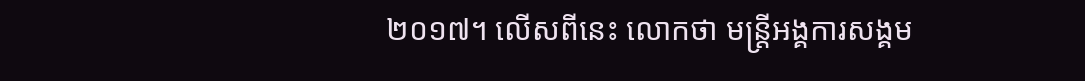២០១៧។ លើសពីនេះ លោកថា មន្ត្រីអង្គការសង្គម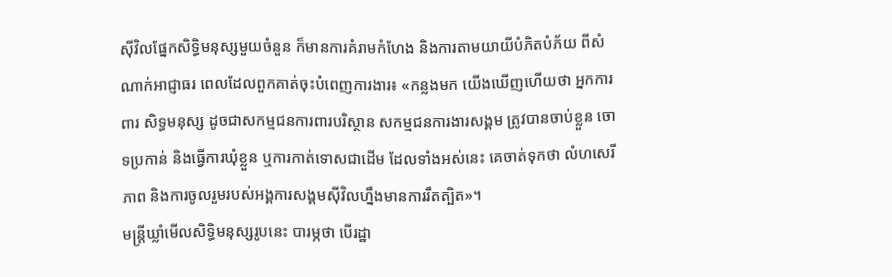ស៊ីវិលផ្នែកសិទ្ធិមនុស្សមួយចំនួន ក៏មានការគំរាមកំហែង និងការតាមយាយីបំភិតបំភ័យ ពីសំណាក់អាជ្ញាធរ ពេលដែលពួកគាត់ចុះបំពេញការងារ៖ «កន្លងមក យើងឃើញហើយថា អ្នកការពារ សិទ្ធមនុស្ស ដូចជាសកម្មជនការពារបរិស្ថាន សកម្មជនការងារសង្គម ត្រូវបានចាប់ខ្លួន ចោទប្រកាន់ និងធ្វើការឃុំខ្លួន ឬការកាត់ទោសជាដើម ដែលទាំងអស់នេះ គេចាត់ទុកថា លំហសេរីភាព និងការចូលរួមរបស់អង្គការសង្គមស៊ីវិលហ្នឹងមានការរឹតត្បិត»។
មន្ត្រីឃ្លាំមើលសិទ្ធិមនុស្សរូបនេះ បារម្ភថា បើរដ្ឋា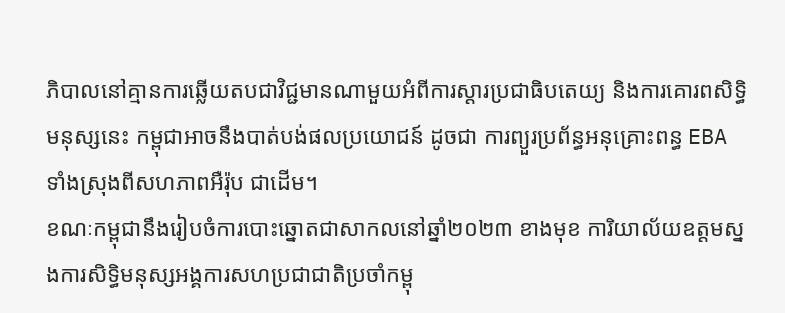ភិបាលនៅគ្មានការឆ្លើយតបជាវិជ្ជមានណាមួយអំពីការស្ដារប្រជាធិបតេយ្យ និងការគោរពសិទ្ធិមនុស្សនេះ កម្ពុជាអាចនឹងបាត់បង់ផលប្រយោជន៍ ដូចជា ការព្យួរប្រព័ន្ធអនុគ្រោះពន្ធ EBA ទាំងស្រុងពីសហភាពអឺរ៉ុប ជាដើម។
ខណៈកម្ពុជានឹងរៀបចំការបោះឆ្នោតជាសាកលនៅឆ្នាំ២០២៣ ខាងមុខ ការិយាល័យឧត្ដមស្នងការសិទ្ធិមនុស្សអង្គការសហប្រជាជាតិប្រចាំកម្ពុ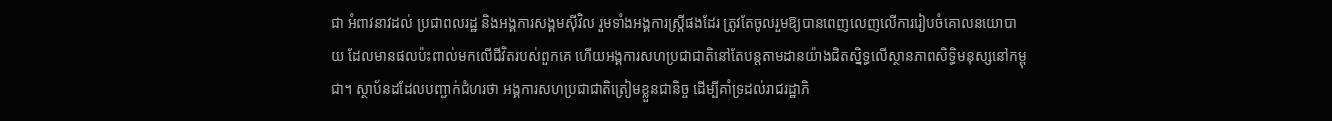ជា អំពាវនាវដល់ ប្រជាពលរដ្ឋ និងអង្គការសង្គមស៊ីវិល រួមទាំងអង្គការស្ត្រីផងដែរ ត្រូវតែចូលរួមឱ្យបានពេញលេញលើការរៀបចំគោលនយោបាយ ដែលមានផលប៉ះពាល់មកលើជីវិតរបស់ពួកគេ ហើយអង្គការសហប្រជាជាតិនៅតែបន្តតាមដានយ៉ាងជិតស្និទ្ធលើស្ថានភាពសិទ្ធិមនុស្សនៅកម្ពុជា។ ស្ថាប័នដដែលបញ្ជាក់ជំហរថា អង្គការសហប្រជាជាតិត្រៀមខ្លួនជានិច្ច ដើម្បីគាំទ្រដល់រាជរដ្ឋាភិ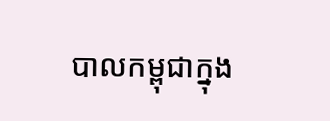បាលកម្ពុជាក្នុង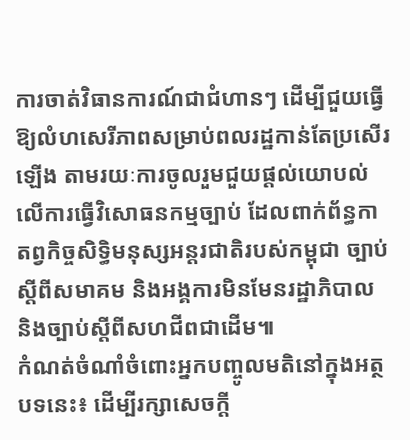ការចាត់វិធានការណ៍ជាជំហានៗ ដើម្បីជួយធ្វើឱ្យលំហសេរីភាពសម្រាប់ពលរដ្ឋកាន់តែប្រសើរឡើង តាមរយៈការចូលរួមជួយផ្តល់យោបល់លើការធ្វើវិសោធនកម្មច្បាប់ ដែលពាក់ព័ន្ធកាតព្វកិច្ចសិទ្ធិមនុស្សអន្តរជាតិរបស់កម្ពុជា ច្បាប់ស្ដីពីសមាគម និងអង្គការមិនមែនរដ្ឋាភិបាល និងច្បាប់ស្ដីពីសហជីពជាដើម៕
កំណត់ចំណាំចំពោះអ្នកបញ្ចូលមតិនៅក្នុងអត្ថបទនេះ៖ ដើម្បីរក្សាសេចក្ដី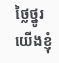ថ្លៃថ្នូរ យើងខ្ញុំ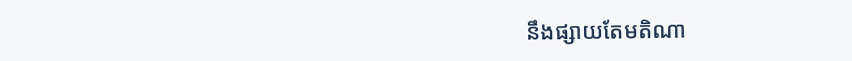នឹងផ្សាយតែមតិណា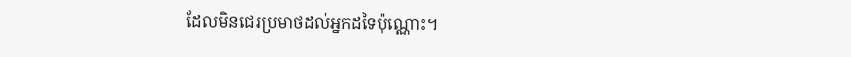ដែលមិនជេរប្រមាថដល់អ្នកដទៃប៉ុណ្ណោះ។